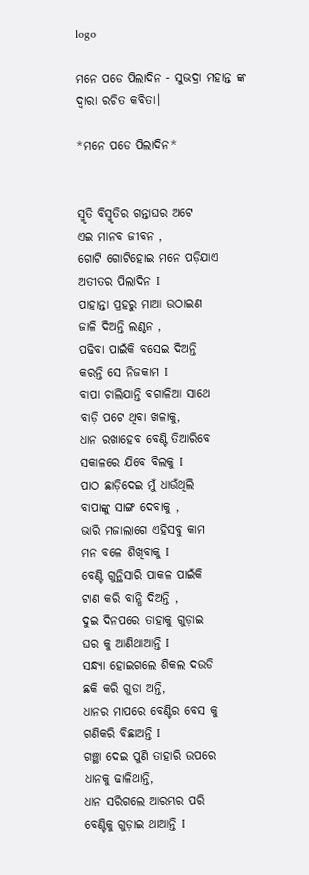logo

ମନେ ପଡେ ପିଲାଦିନ - ସୁଭଦ୍ରା ମହାନ୍ତ ଙ୍କ ଦ୍ଵାରା ରଚିତ କବିତା।

*ମନେ ପଡେ ପିଲାଦିନ*


ସ୍ମୃତି ବିସ୍ମୃତିର ଗନ୍ତାଘର ଅଟେ
ଏଇ ମାନବ ଜୀବନ ,
ଗୋଟି ଗୋଟିହୋଇ ମନେ ପଡ଼ିଯାଏ
ଅତୀତର ପିଲାଦିନ I
ପାହାନ୍ତା ପ୍ରହରୁ ମାଆ ଉଠାଇଣ
ଜାଳି ଦିଅନ୍ତି ଲଣ୍ଠନ ,
ପଢିବା ପାଇଁକି ବସେଇ ଦିଅନ୍ତି
କରନ୍ତି ସେ ନିଜକାମ I
ବାପା ଚାଲିଯାନ୍ତି ବଗାଳିଆ ସାଥେ
ବାଡ଼ି ପଟେ ଥିବା ଖଳାକୁ,
ଧାନ ରଖାହେବ ବେଣ୍ଟି ତିଆରିବେ
ସକାଳରେ ଯିବେ ବିଲକୁ I
ପାଠ ଛାଡ଼ିଦେଇ ମୁଁ ଧାଉଁଥିଲି
ବାପାଙ୍କୁ ସାଙ୍ଗ ଦେବାକୁ ,
ଭାରି ମଜାଲାଗେ ଏହିସବୁ କାମ
ମନ ବଳେ ଶିଖିବାକୁ I
ବେଣ୍ଟି ଗୁନ୍ଥିସାରି ପାକଳ ପାଇଁକି
ଟାଣ କରି ବାନ୍ଧି ଦିଅନ୍ତି ,
ଦୁଇ ଦିନପରେ ତାହାକୁ ଗୁଡ଼ାଇ
ଘର କୁ ଆଣିଥାଆନ୍ତି I
ସନ୍ଧ୍ୟା ହୋଇଗଲେ ଶିକଲ ଦଉଡି
ଛକି କରି ଗୁଡା ଅନ୍ତି,
ଧାନର ମାପରେ ବେଣ୍ଟିର ବେସ କୁ
ଗଣିକରି ବିଛାଅନ୍ତି I
ଗଞ୍ଛା ଦେଇ ପୁଣି ତାହାରି ଉପରେ
ଧାନକୁ ଢାଳିଥାନ୍ତି,
ଧାନ ସରିଗଲେ ଆରମ୍ଭର ପରି
ବେଣ୍ଟିକୁ ଗୁଡ଼ାଇ ଥାଆନ୍ତି I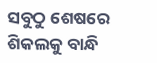ସବୁଠୁ ଶେଷରେ ଶିକଲକୁ ବାନ୍ଧି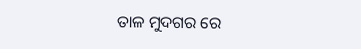ତାଳ ମୁଦଗର ରେ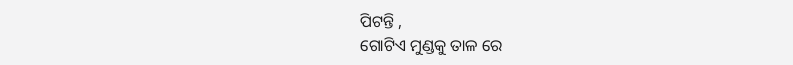ପିଟନ୍ତି ,
ଗୋଟିଏ ମୁଣ୍ଡକୁ ତାଳ ରେ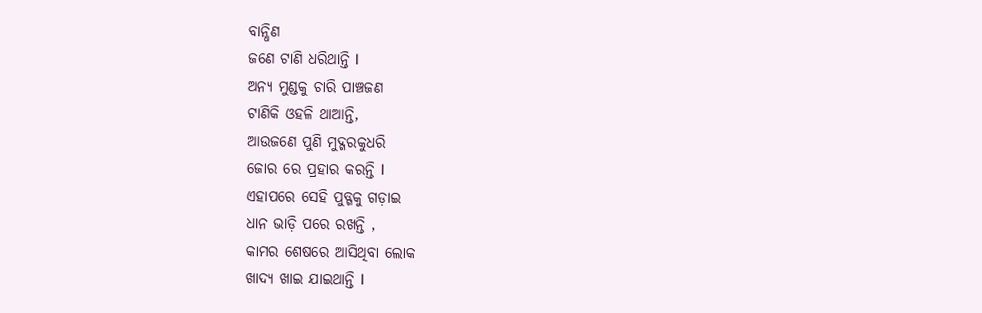ବାନ୍ଧିଣ
ଜଣେ ଟାଣି ଧରିଥାନ୍ତି I
ଅନ୍ୟ ମୁଣ୍ଡକୁ ଚାରି ପାଞ୍ଚଜଣ
ଟାଣିକି ଓହଳି ଥାଆନ୍ତି,
ଆଉଜଣେ ପୁଣି ମୁଦ୍ଗରକୁଧରି
ଜୋର ରେ ପ୍ରହାର କରନ୍ତି I
ଏହାପରେ ସେହି ପୁଡ୍ଗକୁ ଗଡ଼ାଇ
ଧାନ ଭାଡ଼ି ପରେ ରଖନ୍ତି ,
କାମର ଶେଷରେ ଆସିଥିବା ଲୋକ
ଖାଦ୍ୟ ଖାଇ ଯାଇଥାନ୍ତି I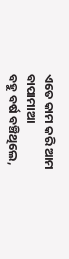ଏତେ କାମ କରି ଆମ ବାପାମାଆ
ବହୁ ବର୍ଷ ବଞ୍ଚିଥିଲେ,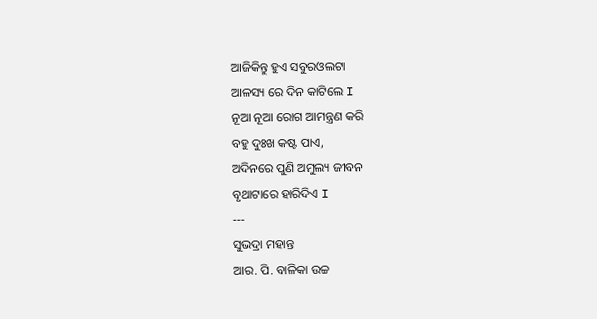ଆଜିକିନ୍ତୁ ହୁଏ ସବୁରଓଲଟା
ଆଳସ୍ୟ ରେ ଦିନ କାଟିଲେ I
ନୂଆ ନୂଆ ରୋଗ ଆମନ୍ତ୍ରଣ କରି
ବହୁ ଦୁଃଖ କଷ୍ଟ ପାଏ,
ଅଦିନରେ ପୁଣି ଅମୁଲ୍ୟ ଜୀବନ
ବୃଥାଟାରେ ହାରିଦିଏ I
---
ସୁଭଦ୍ରା ମହାନ୍ତ
ଆର. ପି. ବାଳିକା ଉଚ୍ଚ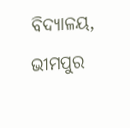ବିଦ୍ୟାଳୟ, ଭୀମପୁର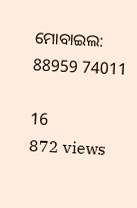ମୋବାଇଲ: 88959 74011

16
872 views